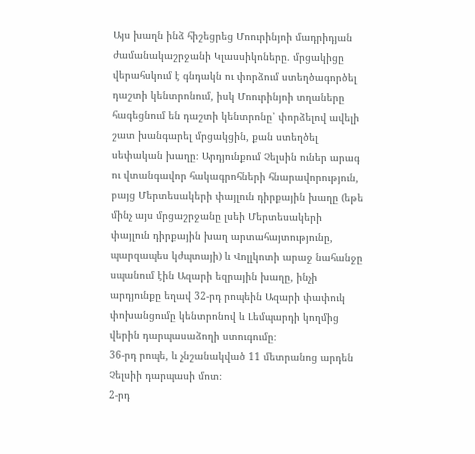Այս խաղն ինձ հիշեցրեց Մոուրինյոի մադրիդյան ժամանակաշրջանի Կլասսիկոները․ մրցակիցը վերահսկում է գնդակն ու փորձում ստեղծագործել դաշտի կենտրոնում, իսկ Մոուրինյոի տղաները հագեցնում են դաշտի կենտրոնը՝ փորձելով ավելի շատ խանգարել մրցակցին, քան ստեղծել սեփական խաղը։ Արդյունքում Չելսին ուներ արագ ու վտանգավոր հակագրոհների հնարավորություն, բայց Մերտեսակերի փայլուն դիրքային խաղը (եթե մինչ այս մրցաշրջանը լսեի Մերտեսակերի փայլուն դիրքային խաղ արտահայտությունը, պարզապես կժպտայի) և Վոլլկոտի արաջ նահանջը սպանում էին Ազարի եզրային խաղը, ինչի արդյունքը եղավ 32-րդ րոպեին Ազարի փափուկ փոխանցումը կենտրոնով և Լեմպարդի կողմից վերին դարպասաձողի ստուգումը։
36-րդ րոպե, և չնշանակված 11 մետրանոց արդեն Չելսիի դարպասի մոտ։
2-րդ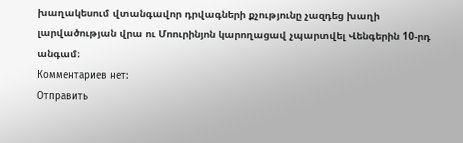խաղակեսում վտանգավոր դրվագների քչությունը չազդեց խաղի լարվածության վրա ու Մոուրինյոն կարողացավ չպարտվել Վենգերին 10-րդ անգամ։
Комментариев нет:
Отправить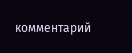комментарий